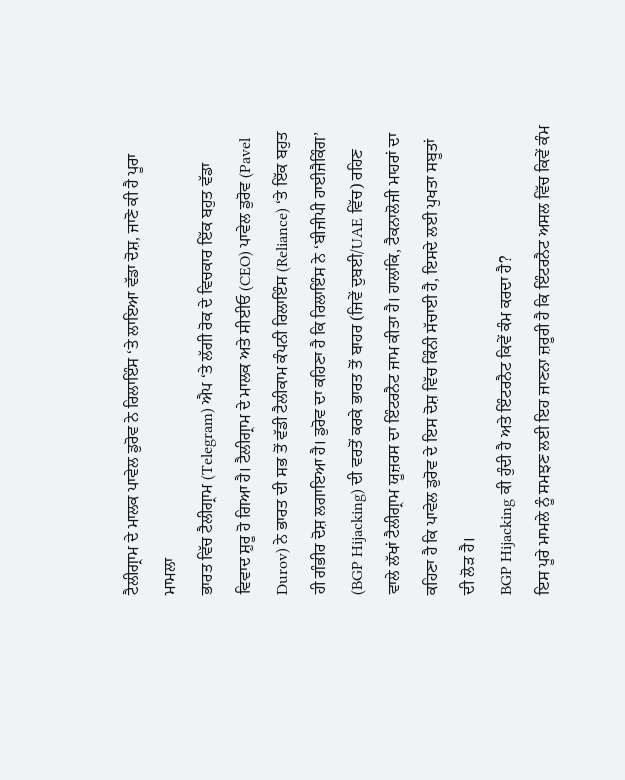ਟੈਲੀਗ੍ਰਾਮ ਦੇ ਮਾਲਕ ਪਾਵੇਲ ਡੁਰੋਵ ਨੇ ਰਿਲਾਇੰਸ ‘ਤੇ ਲਾਇਆ ਵੱਡਾ ਦੋਸ਼, ਜਾਣੋ ਕੀ ਹੈ ਪੂਰਾ ਮਾਮਲਾ
ਭਾਰਤ ਵਿੱਚ ਟੈਲੀਗ੍ਰਾਮ (Telegram) ਐਪ ‘ਤੇ ਲੱਗੀ ਰੋਕ ਦੇ ਵਿਚਕਾਰ ਇੱਕ ਬਹੁਤ ਵੱਡਾ ਵਿਵਾਦ ਸ਼ੁਰੂ ਹੋ ਗਿਆ ਹੈ। ਟੈਲੀਗ੍ਰਾਮ ਦੇ ਮਾਲਕ ਅਤੇ ਸੀਈਓ (CEO) ਪਾਵੇਲ ਡੁਰੋਵ (Pavel Durov) ਨੇ ਭਾਰਤ ਦੀ ਸਭ ਤੋਂ ਵੱਡੀ ਟੈਲੀਕਾਮ ਕੰਪਨੀ ਰਿਲਾਇੰਸ (Reliance) ‘ਤੇ ਇੱਕ ਬਹੁਤ ਹੀ ਗੰਭੀਰ ਦੋਸ਼ ਲਗਾਇਆ ਹੈ। ਡੁਰੋਵ ਦਾ ਕਹਿਣਾ ਹੈ ਕਿ ਰਿਲਾਇੰਸ ਨੇ ‘ਬੀਜੀਪੀ ਹਾਈਜੈਕਿੰਗ’ (BGP Hijacking) ਦੀ ਵਰਤੋਂ ਕਰਕੇ ਭਾਰਤ ਤੋਂ ਬਾਹਰ (ਜਿਵੇਂ ਦੁਬਈ/UAE ਵਿੱਚ) ਰਹਿਣ ਵਾਲੇ ਲੱਖਾਂ ਟੈਲੀਗ੍ਰਾਮ ਯੂਜ਼ਰਸ ਦਾ ਇੰਟਰਨੈਟ ਜਾਮ ਕੀਤਾ ਹੈ। ਹਾਲਾਂਕਿ, ਟੈਕਨਾਲੋਜੀ ਮਾਹਰਾਂ ਦਾ ਕਹਿਣਾ ਹੈ ਕਿ ਪਾਵੇਲ ਡੁਰੋਵ ਦੇ ਇਸ ਦੋਸ਼ ਵਿੱਚ ਕਿੰਨੀ ਸੱਚਾਈ ਹੈ, ਇਸਦੇ ਲਈ ਪੁਖਤਾ ਸਬੂਤਾਂ ਦੀ ਲੋੜ ਹੈ।
BGP Hijacking ਕੀ ਹੁੰਦੀ ਹੈ ਅਤੇ ਇੰਟਰਨੈਟ ਕਿਵੇਂ ਕੰਮ ਕਰਦਾ ਹੈ?
ਇਸ ਪੂਰੇ ਮਾਮਲੇ ਨੂੰ ਸਮਝਣ ਲਈ ਇਹ ਜਾਣਨਾ ਜ਼ਰੂਰੀ ਹੈ ਕਿ ਇੰਟਰਨੈਟ ਅਸਲ ਵਿੱਚ ਕਿਵੇਂ ਕੰਮ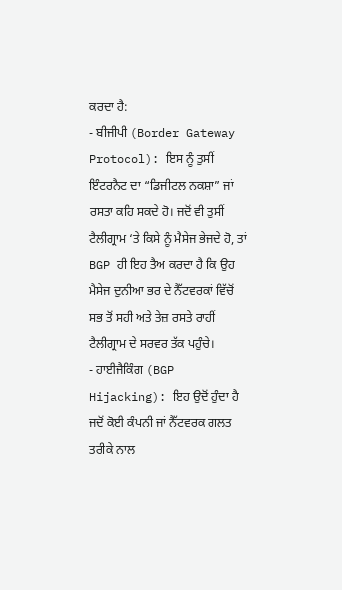ਕਰਦਾ ਹੈ:
- ਬੀਜੀਪੀ (Border Gateway Protocol): ਇਸ ਨੂੰ ਤੁਸੀਂ ਇੰਟਰਨੈਟ ਦਾ “ਡਿਜੀਟਲ ਨਕਸ਼ਾ” ਜਾਂ ਰਸਤਾ ਕਹਿ ਸਕਦੇ ਹੋ। ਜਦੋਂ ਵੀ ਤੁਸੀਂ ਟੈਲੀਗ੍ਰਾਮ ‘ਤੇ ਕਿਸੇ ਨੂੰ ਮੈਸੇਜ ਭੇਜਦੇ ਹੋ, ਤਾਂ BGP ਹੀ ਇਹ ਤੈਅ ਕਰਦਾ ਹੈ ਕਿ ਉਹ ਮੈਸੇਜ ਦੁਨੀਆ ਭਰ ਦੇ ਨੈੱਟਵਰਕਾਂ ਵਿੱਚੋਂ ਸਭ ਤੋਂ ਸਹੀ ਅਤੇ ਤੇਜ਼ ਰਸਤੇ ਰਾਹੀਂ ਟੈਲੀਗ੍ਰਾਮ ਦੇ ਸਰਵਰ ਤੱਕ ਪਹੁੰਚੇ।
- ਹਾਈਜੈਕਿੰਗ (BGP Hijacking): ਇਹ ਉਦੋਂ ਹੁੰਦਾ ਹੈ ਜਦੋਂ ਕੋਈ ਕੰਪਨੀ ਜਾਂ ਨੈੱਟਵਰਕ ਗਲਤ ਤਰੀਕੇ ਨਾਲ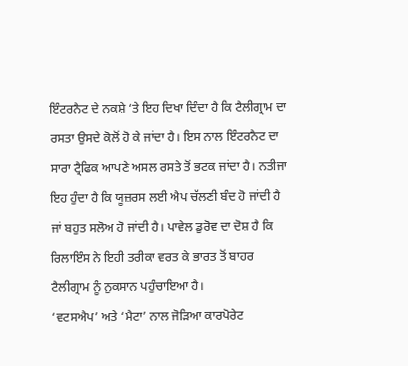ਇੰਟਰਨੈਟ ਦੇ ਨਕਸ਼ੇ ‘ਤੇ ਇਹ ਦਿਖਾ ਦਿੰਦਾ ਹੈ ਕਿ ਟੈਲੀਗ੍ਰਾਮ ਦਾ ਰਸਤਾ ਉਸਦੇ ਕੋਲੋਂ ਹੋ ਕੇ ਜਾਂਦਾ ਹੈ। ਇਸ ਨਾਲ ਇੰਟਰਨੈਟ ਦਾ ਸਾਰਾ ਟ੍ਰੈਫਿਕ ਆਪਣੇ ਅਸਲ ਰਸਤੇ ਤੋਂ ਭਟਕ ਜਾਂਦਾ ਹੈ। ਨਤੀਜਾ ਇਹ ਹੁੰਦਾ ਹੈ ਕਿ ਯੂਜ਼ਰਸ ਲਈ ਐਪ ਚੱਲਣੀ ਬੰਦ ਹੋ ਜਾਂਦੀ ਹੈ ਜਾਂ ਬਹੁਤ ਸਲੋਅ ਹੋ ਜਾਂਦੀ ਹੈ। ਪਾਵੇਲ ਡੁਰੋਵ ਦਾ ਦੋਸ਼ ਹੈ ਕਿ ਰਿਲਾਇੰਸ ਨੇ ਇਹੀ ਤਰੀਕਾ ਵਰਤ ਕੇ ਭਾਰਤ ਤੋਂ ਬਾਹਰ ਟੈਲੀਗ੍ਰਾਮ ਨੂੰ ਨੁਕਸਾਨ ਪਹੁੰਚਾਇਆ ਹੈ।
‘ਵਟਸਐਪ’ ਅਤੇ ‘ਮੈਟਾ’ ਨਾਲ ਜੋੜਿਆ ਕਾਰਪੋਰੇਟ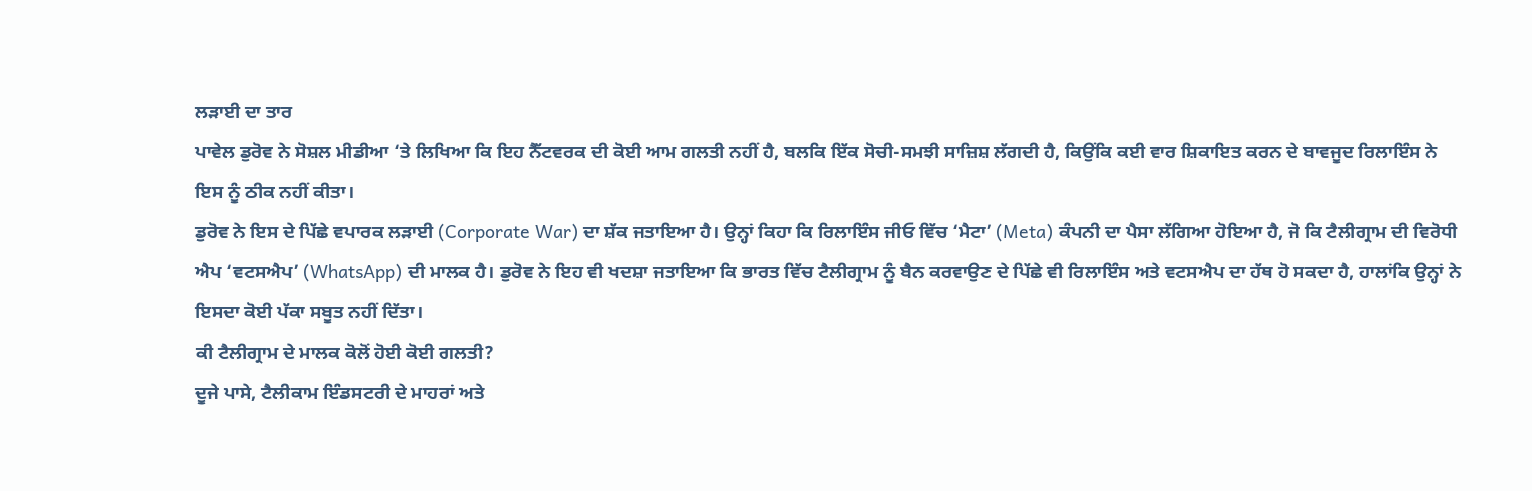ਲੜਾਈ ਦਾ ਤਾਰ
ਪਾਵੇਲ ਡੁਰੋਵ ਨੇ ਸੋਸ਼ਲ ਮੀਡੀਆ ‘ਤੇ ਲਿਖਿਆ ਕਿ ਇਹ ਨੈੱਟਵਰਕ ਦੀ ਕੋਈ ਆਮ ਗਲਤੀ ਨਹੀਂ ਹੈ, ਬਲਕਿ ਇੱਕ ਸੋਚੀ-ਸਮਝੀ ਸਾਜ਼ਿਸ਼ ਲੱਗਦੀ ਹੈ, ਕਿਉਂਕਿ ਕਈ ਵਾਰ ਸ਼ਿਕਾਇਤ ਕਰਨ ਦੇ ਬਾਵਜੂਦ ਰਿਲਾਇੰਸ ਨੇ ਇਸ ਨੂੰ ਠੀਕ ਨਹੀਂ ਕੀਤਾ।
ਡੁਰੋਵ ਨੇ ਇਸ ਦੇ ਪਿੱਛੇ ਵਪਾਰਕ ਲੜਾਈ (Corporate War) ਦਾ ਸ਼ੱਕ ਜਤਾਇਆ ਹੈ। ਉਨ੍ਹਾਂ ਕਿਹਾ ਕਿ ਰਿਲਾਇੰਸ ਜੀਓ ਵਿੱਚ ‘ਮੈਟਾ’ (Meta) ਕੰਪਨੀ ਦਾ ਪੈਸਾ ਲੱਗਿਆ ਹੋਇਆ ਹੈ, ਜੋ ਕਿ ਟੈਲੀਗ੍ਰਾਮ ਦੀ ਵਿਰੋਧੀ ਐਪ ‘ਵਟਸਐਪ’ (WhatsApp) ਦੀ ਮਾਲਕ ਹੈ। ਡੁਰੋਵ ਨੇ ਇਹ ਵੀ ਖਦਸ਼ਾ ਜਤਾਇਆ ਕਿ ਭਾਰਤ ਵਿੱਚ ਟੈਲੀਗ੍ਰਾਮ ਨੂੰ ਬੈਨ ਕਰਵਾਉਣ ਦੇ ਪਿੱਛੇ ਵੀ ਰਿਲਾਇੰਸ ਅਤੇ ਵਟਸਐਪ ਦਾ ਹੱਥ ਹੋ ਸਕਦਾ ਹੈ, ਹਾਲਾਂਕਿ ਉਨ੍ਹਾਂ ਨੇ ਇਸਦਾ ਕੋਈ ਪੱਕਾ ਸਬੂਤ ਨਹੀਂ ਦਿੱਤਾ।
ਕੀ ਟੈਲੀਗ੍ਰਾਮ ਦੇ ਮਾਲਕ ਕੋਲੋਂ ਹੋਈ ਕੋਈ ਗਲਤੀ?
ਦੂਜੇ ਪਾਸੇ, ਟੈਲੀਕਾਮ ਇੰਡਸਟਰੀ ਦੇ ਮਾਹਰਾਂ ਅਤੇ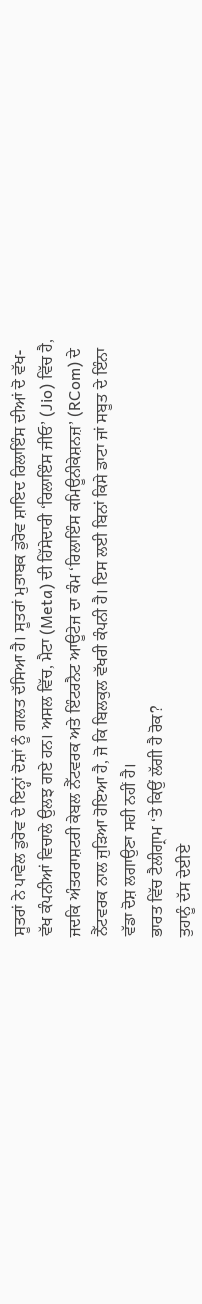ਸੂਤਰਾਂ ਨੇ ਪਾਵੇਲ ਡੁਰੋਵ ਦੇ ਇਨ੍ਹਾਂ ਦੋਸ਼ਾਂ ਨੂੰ ਗਲਤ ਦੱਸਿਆ ਹੈ। ਸੂਤਰਾਂ ਮੁਤਾਬਕ ਡੁਰੋਵ ਸ਼ਾਇਦ ਰਿਲਾਇੰਸ ਦੀਆਂ ਦੋ ਵੱਖ-ਵੱਖ ਕੰਪਨੀਆਂ ਵਿਚਾਲੇ ਉਲਝ ਗਏ ਹਨ। ਅਸਲ ਵਿੱਚ, ਮੈਟਾ (Meta) ਦੀ ਹਿੱਸੇਦਾਰੀ ‘ਰਿਲਾਇੰਸ ਜੀਓ’ (Jio) ਵਿੱਚ ਹੈ, ਜਦਕਿ ਅੰਤਰਰਾਸ਼ਟਰੀ ਕੇਬਲ ਨੈੱਟਵਰਕ ਅਤੇ ਇੰਟਰਨੈਟ ਆਊਟੇਜ ਦਾ ਕੰਮ ‘ਰਿਲਾਇੰਸ ਕਮਿਊਨੀਕੇਸ਼ਨਜ਼’ (RCom) ਦੇ ਨੈੱਟਵਰਕ ਨਾਲ ਜੁੜਿਆ ਹੋਇਆ ਹੈ, ਜੋ ਕਿ ਬਿਲਕੁਲ ਵੱਖਰੀ ਕੰਪਨੀ ਹੈ। ਇਸ ਲਈ ਬਿਨਾਂ ਕਿਸੇ ਡਾਟਾ ਜਾਂ ਸਬੂਤ ਦੇ ਇੰਨਾ ਵੱਡਾ ਦੋਸ਼ ਲਗਾਉਣਾ ਸਹੀ ਨਹੀਂ ਹੈ।
ਭਾਰਤ ਵਿੱਚ ਟੈਲੀਗ੍ਰਾਮ ‘ਤੇ ਕਿਉਂ ਲੱਗੀ ਹੈ ਰੋਕ?
ਤੁਹਾਨੂੰ ਦੱਸ ਦੇਈਏ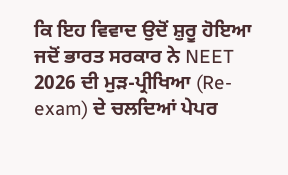ਕਿ ਇਹ ਵਿਵਾਦ ਉਦੋਂ ਸ਼ੁਰੂ ਹੋਇਆ ਜਦੋਂ ਭਾਰਤ ਸਰਕਾਰ ਨੇ NEET 2026 ਦੀ ਮੁੜ-ਪ੍ਰੀਖਿਆ (Re-exam) ਦੇ ਚਲਦਿਆਂ ਪੇਪਰ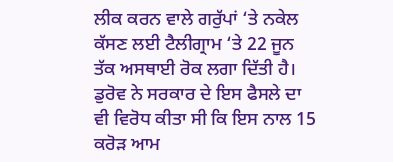ਲੀਕ ਕਰਨ ਵਾਲੇ ਗਰੁੱਪਾਂ ‘ਤੇ ਨਕੇਲ ਕੱਸਣ ਲਈ ਟੈਲੀਗ੍ਰਾਮ ‘ਤੇ 22 ਜੂਨ ਤੱਕ ਅਸਥਾਈ ਰੋਕ ਲਗਾ ਦਿੱਤੀ ਹੈ। ਡੁਰੋਵ ਨੇ ਸਰਕਾਰ ਦੇ ਇਸ ਫੈਸਲੇ ਦਾ ਵੀ ਵਿਰੋਧ ਕੀਤਾ ਸੀ ਕਿ ਇਸ ਨਾਲ 15 ਕਰੋੜ ਆਮ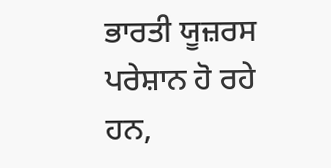ਭਾਰਤੀ ਯੂਜ਼ਰਸ ਪਰੇਸ਼ਾਨ ਹੋ ਰਹੇ ਹਨ,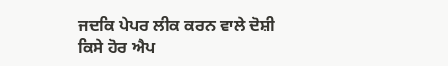ਜਦਕਿ ਪੇਪਰ ਲੀਕ ਕਰਨ ਵਾਲੇ ਦੋਸ਼ੀ ਕਿਸੇ ਹੋਰ ਐਪ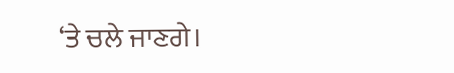‘ਤੇ ਚਲੇ ਜਾਣਗੇ।